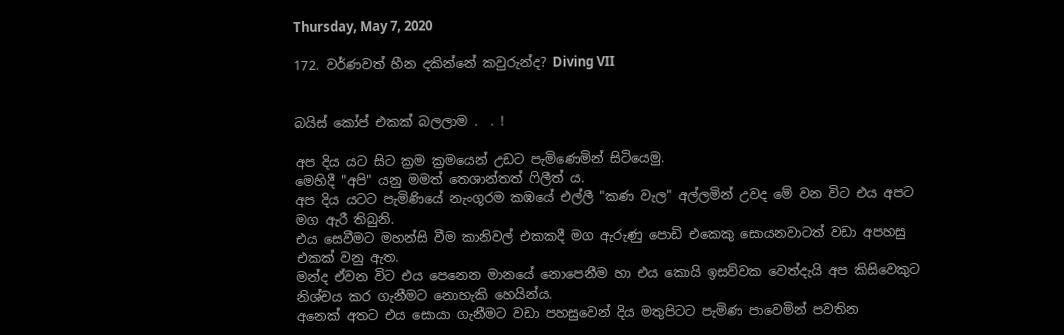Thursday, May 7, 2020

172. වර්ණවත් හීන දකින්නේ කවුරුන්ද? Diving VII


බයිස් කෝප් එකක් බලලාම .  . !

අප දිය යට සිට ක්‍රම ක්‍රමයෙන් උඩට පැමිණෙමින් සිටියෙමු.
මෙහිදී "අපි" යනු මමත් තෙශාන්තත් ෆිලීත් ය.
අප දිය යටට පැමිණියේ නැංගූරම කඹයේ එල්ලී "කණ වැල" අල්ලමින් උවද මේ වන විට එය අපට මග ඇරී තිබුනි.
එය සෙවීමට මහන්සි වීම කානිවල් එකකදී මග ඇරුණු පොඩි එකෙකු සොයනවාටත් වඩා අපහසු එකක් වනු ඇත.
මන්ද ඒවන විට එය පෙනෙන මානයේ නොපෙනීම හා එය කොයි ඉසව්වක වෙත්දැයි අප කිසිවෙකුට නිශ්චය කර ගැනීමට නොහැකි හෙයින්ය.
අනෙක් අතට එය සොයා ගැනීමට වඩා පහසුවෙන් දිය මතුපිටට පැමිණ පාවෙමින් පවතින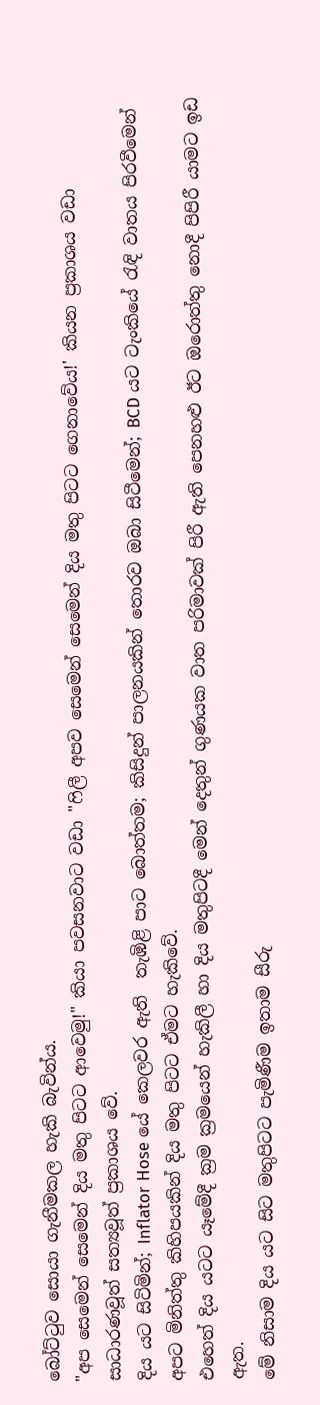බෝට්ටුව සොයා ගැනීමකල හැකි බැවින්ය.
"අප සෙමෙන් සෙමෙන් දිය මතු පිටට ආවෙමු!" කියා පවසනවාට වඩා "ෆිලී අපව සෙමෙන් සෙමෙන් දිය මතු පිටට ගෙනාවේය!' කියන ප්‍රකාශය වඩා සාධාරණවූත් සත්‍යවූත් ප්‍රකාශය වේ.
දිය යට සිටිමින්; Inflator Hose යේ කෙලවර ඇති  තැඹිළි පාට බොත්තම; කිසිදුන් පාලනයකින් තොරව ඔබා සිටීමෙන්; BCD යට ටැංකියේ රැඳි වාතය පිරවීමෙන් අපට මිනිත්තු කිහිපයකින් දිය මතු පිටට ඒමට හැකිවේ.
එහෙත් දිය යටට යෑමේදී ක්‍රම ක්‍රමයෙන් හැකිලී හා දිය මතුපිටදී මෙන් දෙතුන් ගුණයක වාත පරිමාවක් පිරී ඇති පෙනහළු ඊට ඔරොත්තු නොදී පිපිරී යාමට ඉඩ ඇත.
මේ නිසාම දිය යට සිට මතුපිටට පැමිණීම ඉතාම සීරු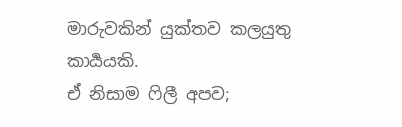මාරුවකින් යුක්තව කලයුතු කාර්‍යයකි.
ඒ නිසාම ෆිලී අපව;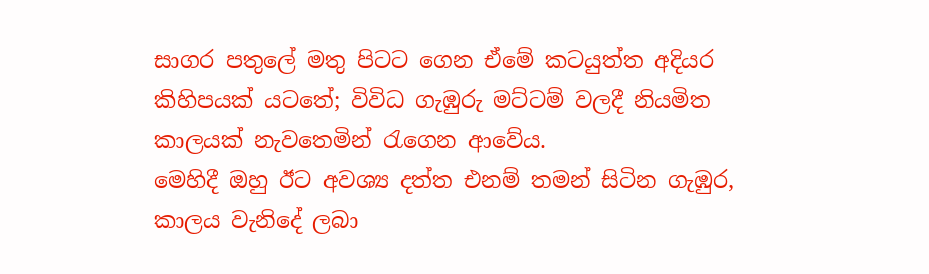සාගර පතුලේ මතු පිටට ගෙන ඒමේ කටයුත්ත අදියර කිහිපයක් යටතේ; විවිධ ගැඹුරු මට්ටම් වලදී නියමිත කාලයක් නැවතෙමින් රැගෙන ආවේය.
මෙහිදී ඔහු ඊට අවශ්‍ය දත්ත එනම් තමන් සිටින ගැඹුර, කාලය වැනිදේ ලබා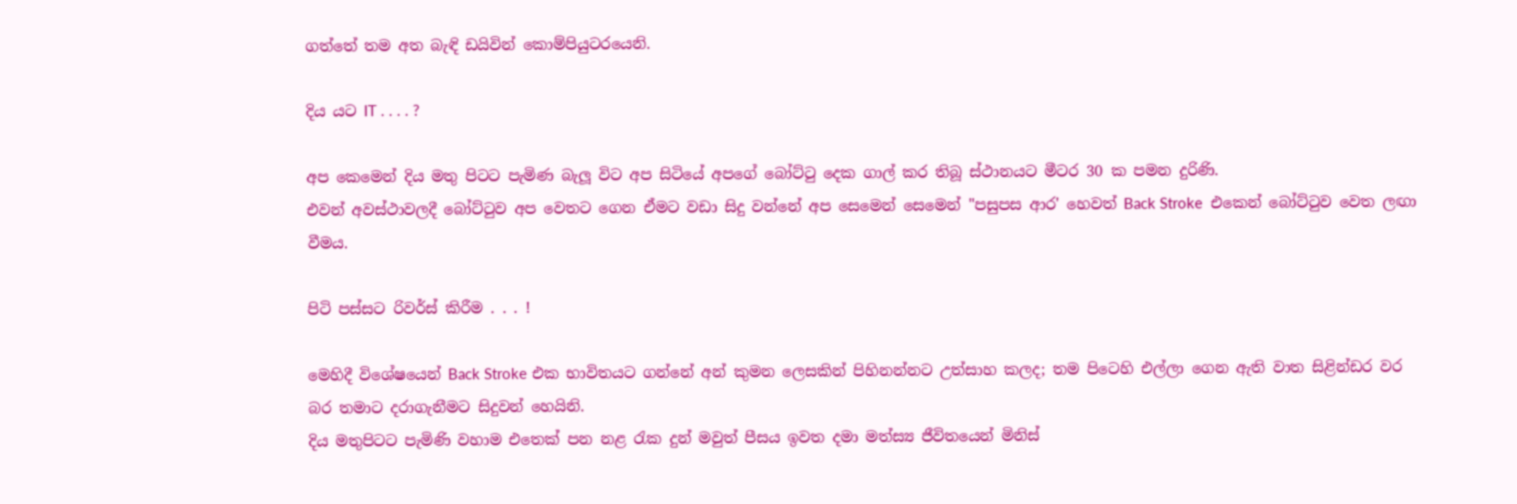ගත්තේ තම අත බැඳි ඩයිවින් කොම්පියුටරයෙනි.

දිය යට IT . . . . ?

අප කෙමෙන් දිය මතු පිටට පැමිණ බැලූ විට අප සිටියේ අපගේ බෝට්ටු දෙක ගාල් කර තිබූ ස්ථානයට මීටර 30 ක පමන දුරිණි.
එවන් අවස්ථාවලදී බෝට්ටුව අප වෙතට ගෙන ඒමට වඩා සිදු වන්නේ අප සෙමෙන් සෙමෙන් "පසුපස ආර' හෙවත් Back Stroke  එකෙන් බෝට්ටුව වෙත ලඟා වීමය.

පිටි පස්සට රිවර්ස් කිරීම . . . !

මෙහිදී විශේෂයෙන් Back Stroke එක භාවිතයට ගන්නේ අන් කුමන ලෙසකින් පිහිනන්නට උත්සාහ කලද; තම පිටෙහි එල්ලා ගෙන ඇති වාත සිළින්ඩර වර බර තමාට දරාගැනීමට සිදුවන් හෙයිනි.
දිය මතුපිටට පැමිණි වහාම එතෙක් පන නළ රැක දුන් මවුත් පීසය ඉවත දමා මත්ස්‍ය ජීවිතයෙන් මිනිස්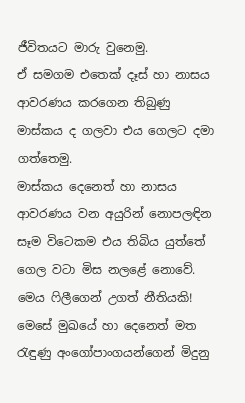ජීවිතයට මාරු වුනෙමු.
ඒ සමගම එතෙක් දෑස් හා නාසය ආවරණය කරගෙන තිබුණු මාස්කය ද ගලවා එය ගෙලට දමා ගත්තෙමු.
මාස්කය දෙනෙත් හා නාසය ආවරණය වන අයුරින් නොපලඳින සෑම විටෙකම එය තිබිය යුත්තේ ගෙල වටා මිස නලළේ නොවේ.
මෙය ෆිලීගෙන් උගත් නීතියකි!
මෙසේ මුඛයේ හා දෙනෙත් මත රැඳුණු අංගෝපාංගයන්ගෙන් මිදුනු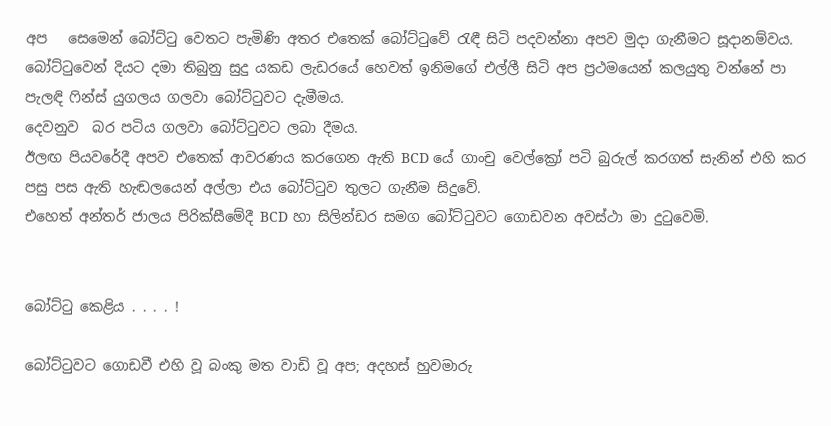අප   සෙමෙන් බෝට්ටු වෙතට පැමිණි අතර එතෙක් බෝට්ටුවේ රැඳී සිටි පදවන්නා අපව මුදා ගැනීමට සූදානම්වය.
බෝට්ටුවෙන් දියට දමා තිබුනු සුදු යකඩ ලැඩරයේ හෙවත් ඉනිමගේ එල්ලී සිටි අප ප්‍රථමයෙන් කලයුතු වන්නේ පා පැලඳි ෆින්ස් යුගලය ගලවා බෝට්ටුවට දැමීමය.
දෙවනුව  බර පටිය ගලවා බෝට්ටුවට ලබා දීමය.
ඊලඟ පියවරේදී අපව එතෙක් ආවරණය කරගෙන ඇති BCD යේ ගාංචු වෙල්ක්‍රෝ පටි බුරුල් කරගත් සැනින් එහි කර පසු පස ඇති හැඬලයෙන් අල්ලා එය බෝට්ටුව තුලට ගැනීම සිදුවේ.
එහෙත් අන්තර් ජාලය පිරික්සීමේදී BCD හා සිලින්ඩර සමග බෝට්ටුවට ගොඩවන අවස්ථා මා දුටුවෙමි.


බෝට්ටු කෙළිය . . . . !

බෝට්ටුවට ගොඩවී එහි වූ බංකු මත වාඩි වූ අප; අදහස් හුවමාරු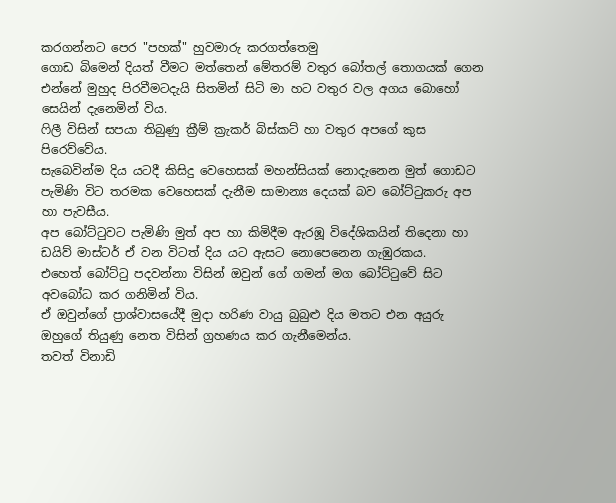කරගන්නට පෙර "පහක්" හුවමාරු කරගත්තෙමු
ගොඩ බිමෙන් දියත් වීමට මත්තෙන් මේතරම් වතුර බෝතල් තොගයක් ගෙන එන්නේ මුහුද පිරවීමටදැයි සිතමින් සිටි මා හට වතුර වල අගය බොහෝ සෙයින් දැනෙමින් විය.
ෆිලී විසින් සපයා තිබුණු ක්‍රීම් ක්‍රැකර් බිස්කට් හා වතුර අපගේ කුස පිරෙව්වේය.
සැබෙවින්ම දිය යටදී කිසිදු වෙහෙසක් මහන්සියක් නොදැනෙන මුත් ගොඩට පැමිණි විට තරමක වෙහෙසක් දැනීම සාමාන්‍ය දෙයක් බව බෝට්ටුකරු අප හා පැවසීය.
අප බෝට්ටුවට පැමිණි මුත් අප හා කිමිදීම ඇරඹූ විදේශිකයින් තිදෙනා හා ඩයිව් මාස්ටර් ඒ වන විටත් දිය යට ඇසට නොපෙනෙන ගැඹුරකය.
එහෙත් බෝට්ටු පදවන්නා විසින් ඔවුන් ගේ ගමන් මග බෝට්ටුවේ සිට අවබෝධ කර ගනිමින් විය.
ඒ ඔවුන්ගේ ප්‍රාශ්වාසයේදී මුදා හරිණ වායු බුබුළු දිය මතට එන අයුරු ඔහුගේ තියුණු නෙත විසින් ග්‍රහණය කර ගැනීමෙන්ය.
තවත් විනාඩි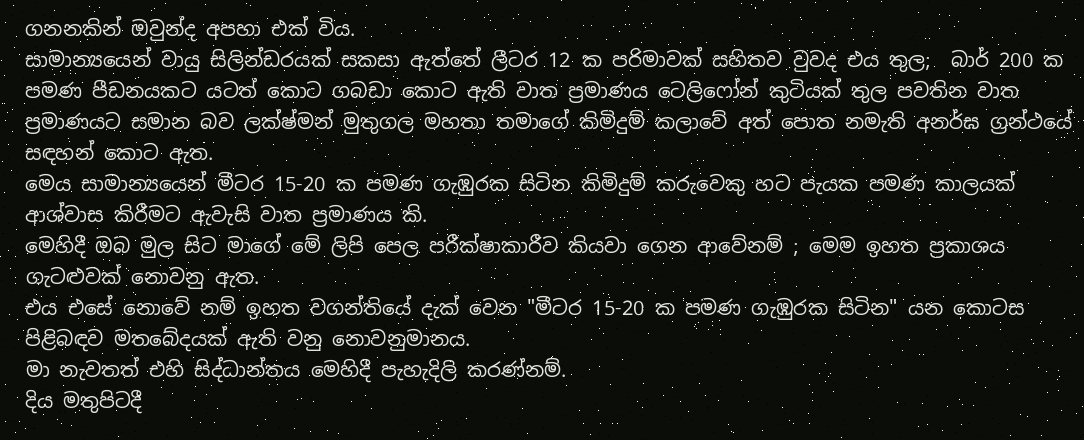ගනනකින් ඔවුන්ද අපහා එක් විය.
සාමාන්‍යයෙන් වායු සිලින්ඩරයක් සකසා ඇත්තේ ලීටර 12 ක පරිමාවක් සහිතව වුවද එය තුල;  බාර් 200 ක පමණ පීඩනයකට යටත් කොට ගබඩා කොට ඇති වාත ප්‍රමාණය ටෙලිෆෝන් කුටියක් තුල පවතින වාත  ප්‍රමාණයට සමාන බව ලක්ෂ්මන් මුතුගල මහතා තමාගේ කිමිදුම් කලාවේ අත් පොත නමැති අනර්ඝ ග්‍රන්ථයේ සඳහන් කොට ඇත.
මෙය සාමාන්‍යයෙන් මීටර 15-20 ක පමණ ගැඹුරක සිටින කිමිදුම් කරුවෙකු හට පැයක පමණ කාලයක් ආශ්වාස කිරීමට ඇවැසි වාත ප්‍රමාණය කි.
මෙහිදී ඔබ මුල සිට මාගේ මේ ලිපි පෙල පරීක්ෂාකාරීව කියවා ගෙන ආවේනම් ; මෙම ඉහත ප්‍රකාශය ගැටළුවක් නොවනු ඇත.
එය එසේ නොවේ නම් ඉහත වගන්තියේ දැක් වෙන "මීටර 15-20 ක පමණ ගැඹුරක සිටින" යන කොටස පිළිබඳව මතබේදයක් ඇති වනු නොවනුමානය.
මා නැවතත් එහි සිද්ධාන්තය මෙහිදී පැහැදිලි කරණ්නම්.
දිය මතුපිටදී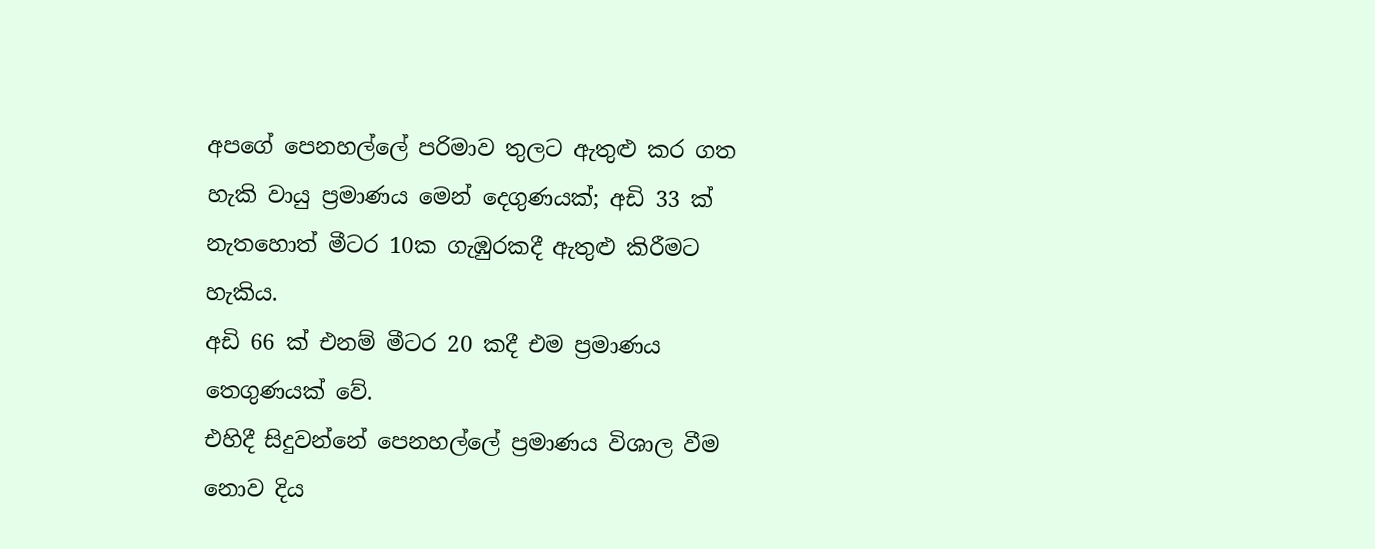අපගේ පෙනහල්ලේ පරිමාව තුලට ඇතුළු කර ගත හැකි වායු ප්‍රමාණය මෙන් දෙගුණයක්; අඩි 33 ක් නැතහොත් මීටර 10ක ගැඹුරකදී ඇතුළු කිරීමට හැකිය.
අඩි 66 ක් එනම් මීටර 20 කදී එම ප්‍රමාණය තෙගුණයක් වේ.
එහිදී සිදුවන්නේ පෙනහල්ලේ ප්‍රමාණය විශාල වීම නොව දිය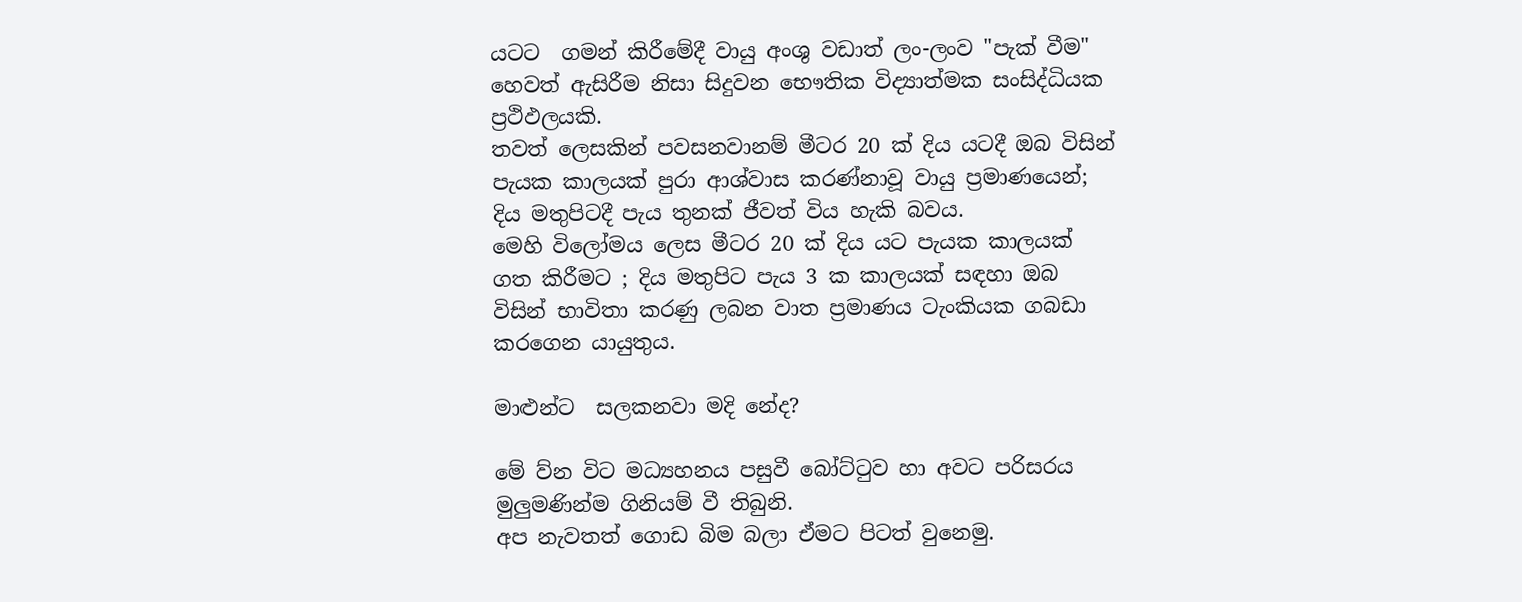යටට  ගමන් කිරීමේදී වායු අංශු වඩාත් ලං-ලංව "පැක් වීම" හෙවත් ඇසිරීම නිසා සිදුවන භෞතික විද්‍යාත්මක සංසිද්ධියක ප්‍රථිඵලයකි.
තවත් ලෙසකින් පවසනවානම් මීටර 20 ක් දිය යටදී ඔබ විසින් පැයක කාලයක් පුරා ආශ්වාස කරණ්නාවූ වායු ප්‍රමාණයෙන්; දිය මතුපිටදී පැය තුනක් ජීවත් විය හැකි බවය.
මෙහි විලෝමය ලෙස මීටර 20 ක් දිය යට පැයක කාලයක් ගත කිරීමට ; දිය මතුපිට පැය 3 ක කාලයක් සඳහා ඔබ විසින් භාවිතා කරණු ලබන වාත ප්‍රමාණය ටැංකියක ගබඩා කරගෙන යායුතුය.

මාළුන්ට  සලකනවා මදි නේද?

මේ ව්න විට මධ්‍යහනය පසුවී බෝට්ටුව හා අවට පරිසරය මුලුමණින්ම ගිනියම් වී තිබුනි.
අප නැවතත් ගොඩ බිම බලා ඒමට පිටත් වුනෙමු.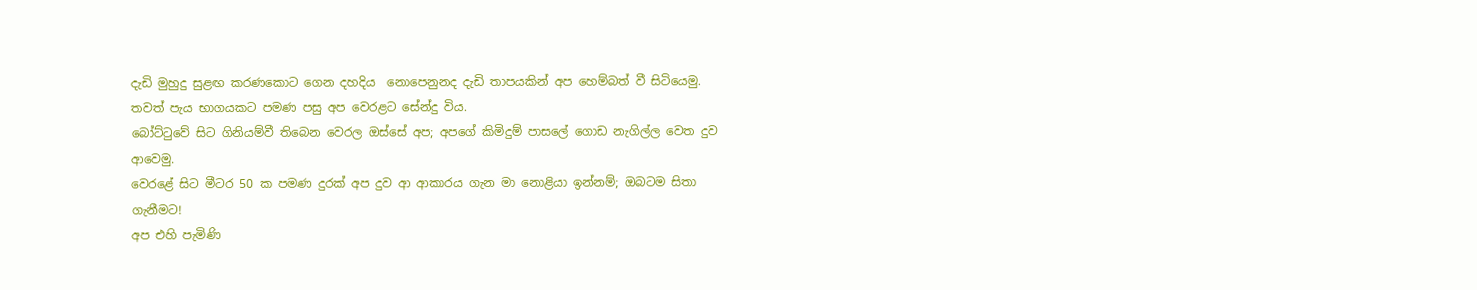දැඩි මුහුදු සුළඟ කරණකොට ගෙන දහදිය  නොපෙනුනද දැඩි තාපයකින් අප හෙම්බත් වී සිටියෙමු.
තවත් පැය භාගයකට පමණ පසු අප වෙරළට සේන්දු විය.
බෝට්ටුවේ සිට ගිනියම්වී තිබෙන වෙරල ඔස්සේ අප; අපගේ කිමිදුම් පාසලේ ගොඩ නැගිල්ල වෙත දුව ආවෙමු.
වෙරළේ සිට මීටර 50 ක පමණ දුරක් අප දුව ආ ආකාරය ගැන මා නොළියා ඉන්නම්; ඔබටම සිතා ගැනීමට!
අප එහි පැමිණි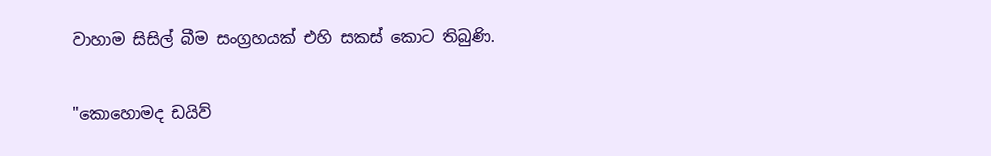වාහාම සිසිල් බීම සංග්‍රහයක් එහි සකස් කොට තිබුණි.

"කොහොමද ඩයිව්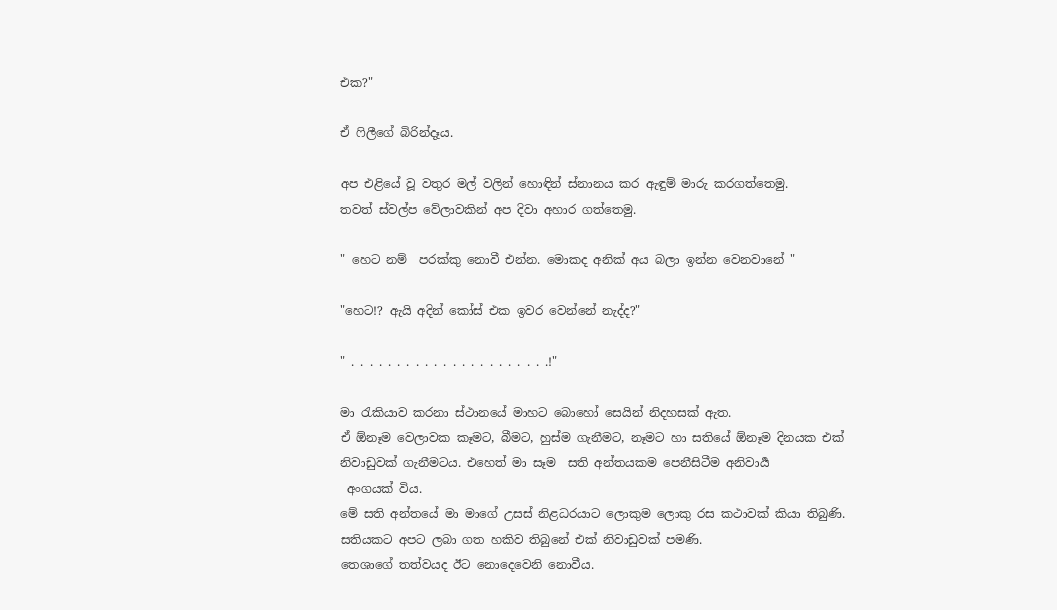එක?"

ඒ ෆිලීගේ බිරින්දෑය.

අප එළියේ වූ වතුර මල් වලින් හොඳින් ස්නානය කර ඇඳුම් මාරු කරගත්තෙමු.
තවත් ස්වල්ප වේලාවකින් අප දිවා අහාර ගත්තෙමු.

" හෙට නම්  පරක්කු නොවී එන්න. මොකද අනික් අය බලා ඉන්න වෙනවානේ "

"හෙට!? ඇයි අදින් කෝස් එක ඉවර වෙන්නේ නැද්ද?"

" . . . . . . . . . . . . . . . . . . . . . .!"

මා රැකියාව කරනා ස්ථානයේ මාහට බොහෝ සෙයින් නිදහසක් ඇත.
ඒ ඕනෑම වෙලාවක කෑමට, බීමට, හුස්ම ගැනීමට, නෑමට හා සතියේ ඕනෑම දිනයක එක් නිවාඩුවක් ගැනීමටය. එහෙත් මා සෑම  සති අන්තයකම පෙනීසිටීම අනිවාර්‍ය
 අංගයක් විය.
මේ සති අන්තයේ මා මාගේ උසස් නිළධරයාට ලොකුම ලොකු රස කථාවක් කියා තිබුණි.
සතියකට අපට ලබා ගත හකිව තිබුනේ එක් නිවාඩුවක් පමණි.
තෙශාගේ තත්වයද ඊට නොදෙවෙනි නොවීය.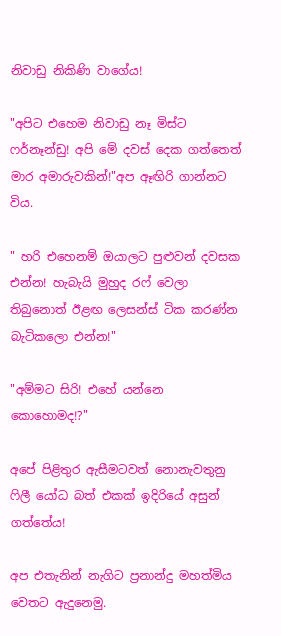නිවාඩු නිකිණි වාගේය!

"අපිට එහෙම නිවාඩු නෑ මිස්ට ෆර්නෑන්ඩු! අපි මේ දවස් දෙක ගත්තෙත් මාර අමාරුවකින්!"අප ඈඟිරි ගාන්නට විය.

" හරි එහෙනම් ඔයාලට පුළුවන් දවසක එන්න! හැබැයි මුහුද රෆ් වෙලා තිබුනොත් ඊළඟ ලෙසන්ස් ටික කරණ්න බැටිකලො එන්න!"

"අම්මට සිරි! එහේ යන්නෙ කොහොමද!?"

අපේ පිළිතුර ඇසීමටවත් නොනැවතුනු ෆිලී යෝධ බත් එකක් ඉදිරියේ අසුන් ගත්තේය!

අප එතැනින් නැගිට ප්‍රනාන්දු මහත්මිය වෙතට ඇදුනෙමු.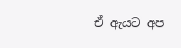ඒ ඇයට අප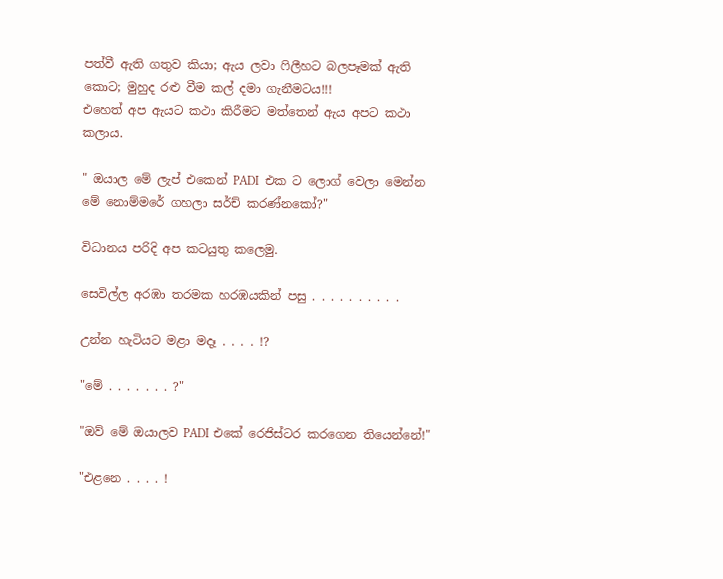පත්වී ඇති ගතුව කියා; ඇය ලවා ෆිලීහට බලපෑමක් ඇති කොට; මුහුද රළු වීම කල් දමා ගැනීමටය!!!
එහෙත් අප ඇයට කථා කිරීමට මත්තෙන් ඇය අපට කථා කලාය.

" ඔයාල මේ ලැප් එකෙන් PADI  එක ට ලොග් වෙලා මෙන්න මේ නොම්මරේ ගහලා සර්ච් කරණ්නකෝ?"

විධානය පරිදි අප කටයුතු කලෙමු.

සෙවිල්ල අරඹා තරමක හරඹයකින් පසු . . . . . . . . . .

උන්න හැටියට මළා මදෑ . . . . !?

"මේ . . . . . . . ?"

"ඔව් මේ ඔයාලව PADI එකේ රෙජිස්ටර කරගෙන තියෙන්නේ!"

"එළනෙ . . . . !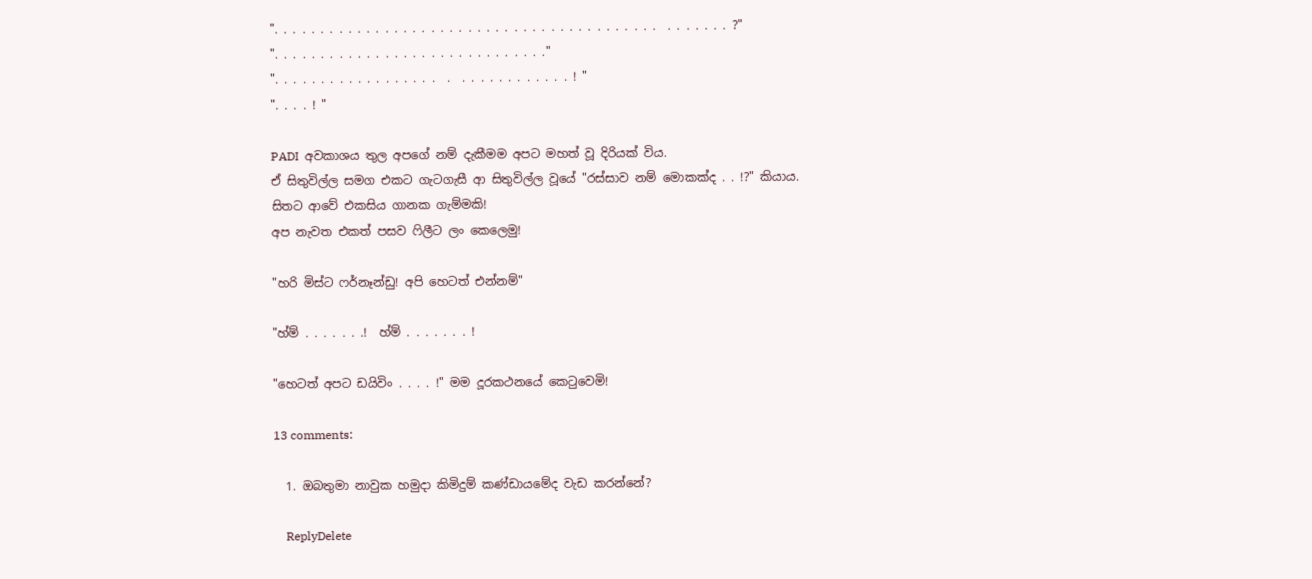". . . . . . . . . . . . . . . . . . . . . . . . . . . . . . . . . . . . . . . . . .  . . . . . . . ?"
". . . . . . . . . . . . . . . . . . . . . . . . . . . . . ."
". . . . . . . . . . . . . . . . . .  .  . . . . . . . . . . . . ! "
". . . . ! "

PADI  අවකාශය තුල අපගේ නම් දැකීමම අපට මහත් වූ දිරියක් විය.
ඒ සිතුවිල්ල සමග එකට ගැටගැසී ආ සිතුවිල්ල වූයේ "රස්සාව නම් මොකක්ද . . !?" කියාය.
සිතට ආවේ එකසිය ගානක ගැම්මකි!
අප නැවත එකත් පසව ෆිලීට ලං කෙලෙමු!

"හරි මිස්ට ෆර්නෑන්ඩු! අපි හෙටත් එන්නම්"

"හ්ම් . . . . . . .!  හ්ම් . . . . . . . !

"හෙටත් අපට ඩයිවිං . . . . !" මම දූරකථනයේ කෙටුවෙමි!

13 comments:

  1. ඔබතුමා නාවුක හමුදා කිමිදුම් කණ්ඩායමේද වැඩ කරන්නේ?

    ReplyDelete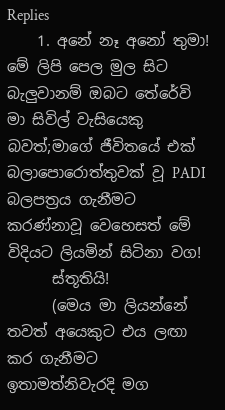Replies
    1. අනේ නෑ අනෝ තුමා! මේ ලිපි පෙල මුල සිට බැලුවානම් ඔබට තේරේවි මා සිවිල් වැසියෙකු බවත්;මාගේ ජීවිතයේ එක් බලාපොරොත්තුවක් වූ PADI බලපත්‍රය ගැනීමට කරණ්නාවූ වෙහෙසත් මේ විදියට ලියමින් සිටිනා වග!
      ස්තූතියි!
      (මෙය මා ලියන්නේ තවත් අයෙකුට එය ලඟා කර ගැනීමට ඉතාමත්නිවැරදි මග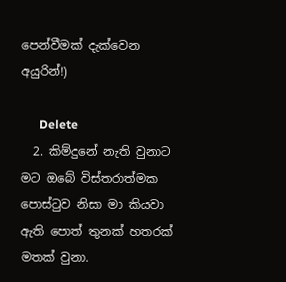පෙන්වීමක් දැක්වෙන අයුරින්!)

      Delete
  2. කිම්දුනේ නැති වුනාට මට ඔබේ විස්තරාත්මක පොස්ටුව නිසා මා කියවා ඇති පොත් තුනක් හතරක් මතක් වුනා.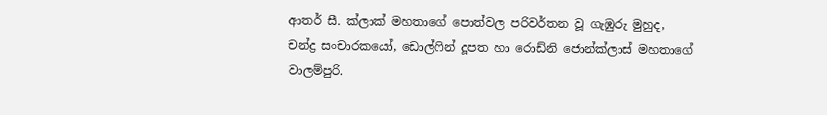ආතර් සී. ක්ලාක් මහතාගේ පොත්වල පරිවර්තන වූ ගැඹුරු මුහුද, චන්ද්‍ර සංචාරකයෝ, ඩොල්ෆින් දූපත හා රොඩ්නි ජොන්ක්ලාස් මහතාගේ වාලම්පුරි.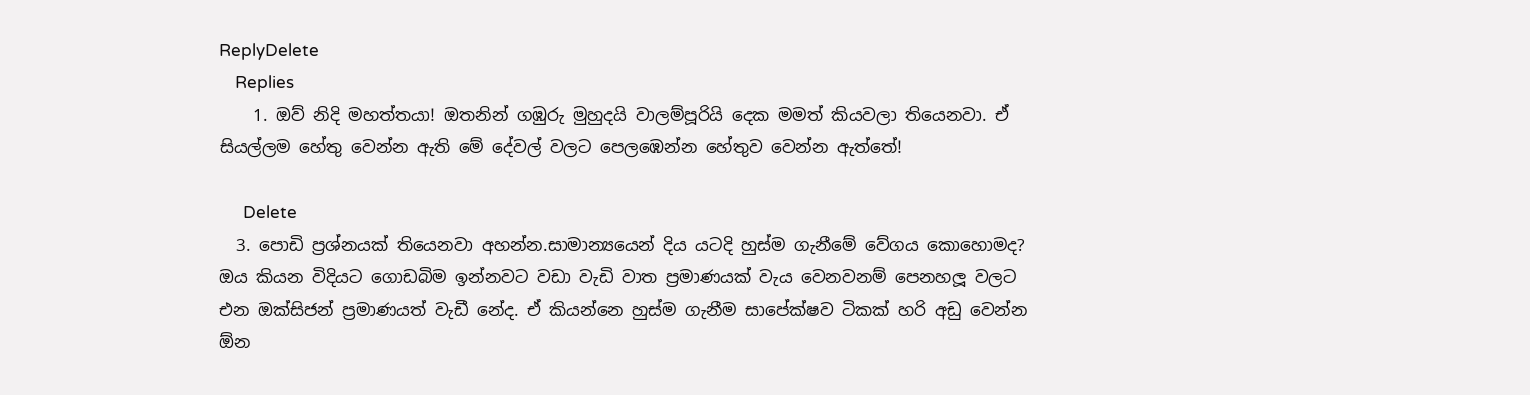ReplyDelete
    Replies
    1. ඔව් නිදි මහත්තයා! ඔතනින් ගඹුරු මුහුදයි වාලම්පූරියි දෙක මමත් කියවලා තියෙනවා. ඒ සියල්ලම හේතු වෙන්න ඇති මේ දේවල් වලට පෙලඹෙන්න හේතුව වෙන්න ඇත්තේ!

      Delete
  3. පොඩි ප්‍රශ්නයක් තියෙනවා අහන්න.සාමාන්‍යයෙන් දිය යටදි හුස්ම ගැනීමේ වේගය කොහොමද? ඔය කියන විදියට ගොඩබිම ඉන්නවට වඩා වැඩි වාත ප්‍රමාණයක් වැය වෙනවනම් පෙනහලූ වලට එන ඔක්සිජන් ප්‍රමාණයත් වැඩී නේද. ඒ කියන්නෙ හුස්ම ගැනීම සාපේක්ෂව ටිකක් හරි අඩු වෙන්න ඕන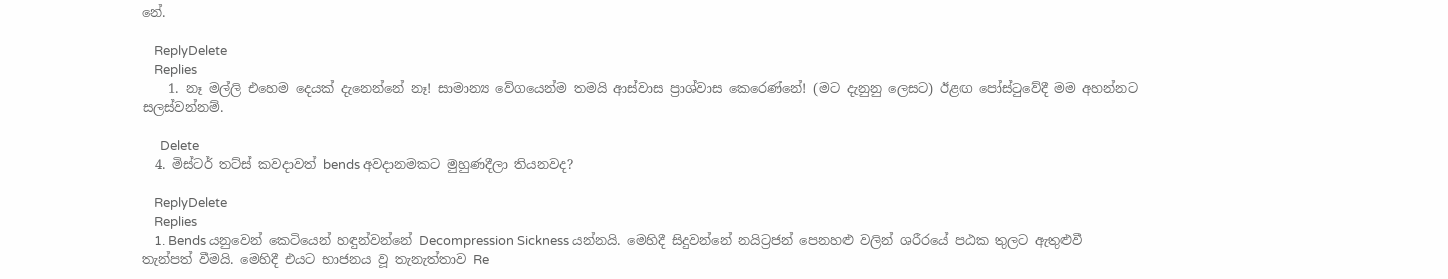නේ.

    ReplyDelete
    Replies
    1. නෑ මල්ලි එහෙම දෙයක් දැනෙන්නේ නෑ! සාමාන්‍ය වේගයෙන්ම තමයි ආස්වාස ප්‍රාශ්වාස කෙරෙණ්නේ! (මට දැනුනු ලෙසට) ඊළඟ පෝස්ටුවේදී මම අහන්නට සලස්වන්නම්.

      Delete
  4. මිස්ටර් තට්ස් කවදාවත් bends අවදානමකට මුහුණදීලා තියනවද?

    ReplyDelete
    Replies
    1. Bends යනුවෙන් කෙටියෙන් හඳුන්වන්නේ Decompression Sickness යන්නයි. මෙහිදී සිදුවන්නේ නයිට්‍රජන් පෙනහළු වලින් ශරීරයේ පඨක තුලට ඇතුළුවී තැන්පත් වීමයි. මෙහිදී එයට භාජනය වූ තැනැත්තාව Re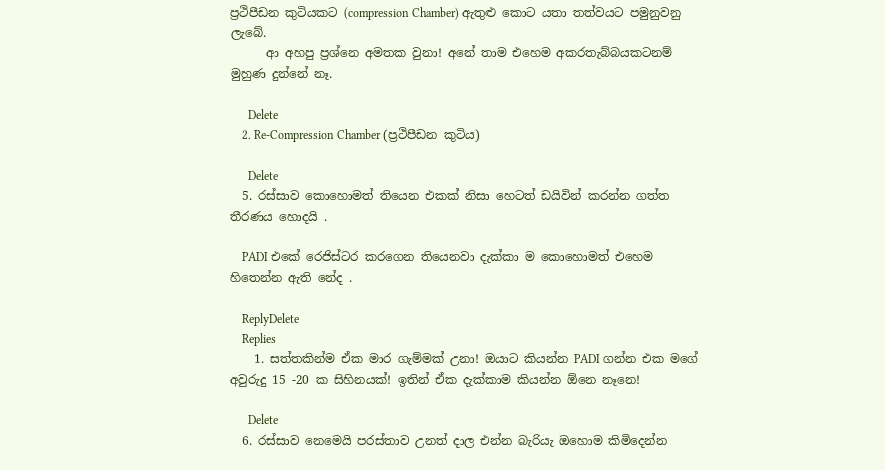ප්‍රථිපීඩන කුටියකට (compression Chamber) ඇතුළු කොට යතා තත්වයට පමුනුවනු ලැබේ.
      ආ අහපු ප්‍රශ්නෙ අමතක වුනා! අනේ තාම එහෙම අකරතැබ්බයකටනම් මුහුණ දුන්නේ නෑ.

      Delete
    2. Re-Compression Chamber (ප්‍රථිපීඩන කුටිය)

      Delete
  5. රස්සාව කොහොමත් තියෙන එකක් නිසා හෙටත් ඩයිවින් කරන්න ගත්ත තීරණය හොදයි .

    PADI එකේ රෙජිස්ටර කරගෙන තියෙනවා දැක්කා ම කොහොමත් එහෙම හිතෙන්න ඇති නේද .

    ReplyDelete
    Replies
    1. සත්තකින්ම ඒක මාර ගැම්මක් උනා! ඔයාට කියන්න PADI ගන්න එක මගේ අවුරුදු 15 -20 ක සිහිනයක්! ඉතින් ඒක දැක්කාම කියන්න ඕනෙ නෑනෙ!

      Delete
  6. රස්සාව නෙමෙයි පරස්තාව උනත් දාල එන්න බැරියැ ඔහොම කිමිදෙන්න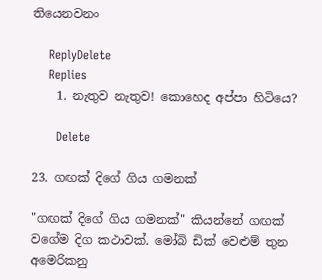තියෙනවනං

    ReplyDelete
    Replies
    1. නැතුව නැතුව! කොහෙද අප්පා හිටියෙ?

      Delete

23. ගඟක් දිගේ ගිය ගමනක්

"ගඟක් දිගේ ගිය ගමනක්" කියන්නේ ගඟක් වගේම දිග කථාවක්. මෝබි ඩික් වෙළුම් තුන අමෙරිකනු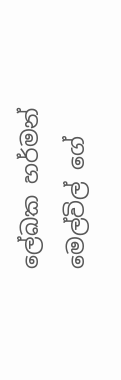ලේඛක හර්මන් මෙල්විල් ගේ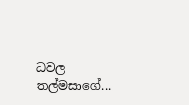ධවල තල්මසාගේ...